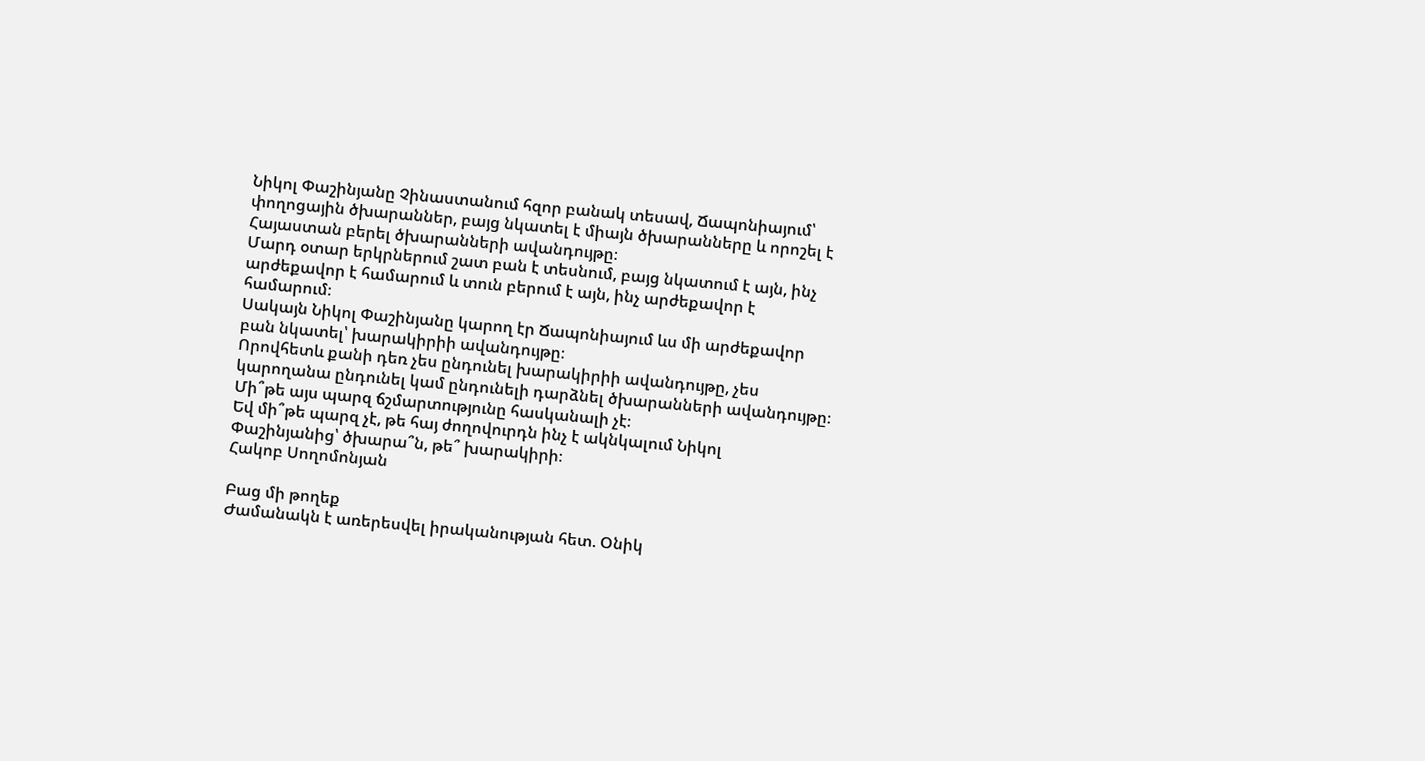Նիկոլ Փաշինյանը Չինաստանում հզոր բանակ տեսավ, Ճապոնիայում՝ փողոցային ծխարաններ, բայց նկատել է միայն ծխարանները և որոշել է Հայաստան բերել ծխարանների ավանդույթը։
Մարդ օտար երկրներում շատ բան է տեսնում, բայց նկատում է այն, ինչ արժեքավոր է համարում և տուն բերում է այն, ինչ արժեքավոր է համարում։
Սակայն Նիկոլ Փաշինյանը կարող էր Ճապոնիայում ևս մի արժեքավոր բան նկատել՝ խարակիրիի ավանդույթը։
Որովհետև քանի դեռ չես ընդունել խարակիրիի ավանդույթը, չես կարողանա ընդունել կամ ընդունելի դարձնել ծխարանների ավանդույթը։
Մի՞թե այս պարզ ճշմարտությունը հասկանալի չէ։
Եվ մի՞թե պարզ չէ, թե հայ ժողովուրդն ինչ է ակնկալում Նիկոլ Փաշինյանից՝ ծխարա՞ն, թե՞ խարակիրի։
Հակոբ Սողոմոնյան

Բաց մի թողեք
Ժամանակն է առերեսվել իրականության հետ. Օնիկ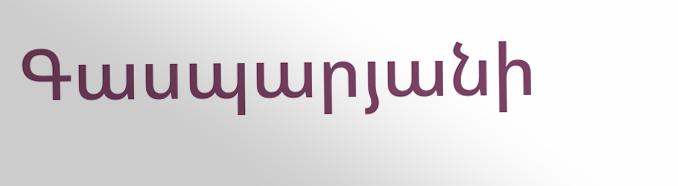Գասպարյանի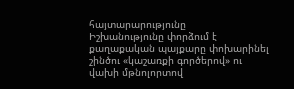հայտարարությունը
Իշխանությունը փորձում է քաղաքական պայքարը փոխարինել շինծու «կաշառքի գործերով» ու վախի մթնոլորտով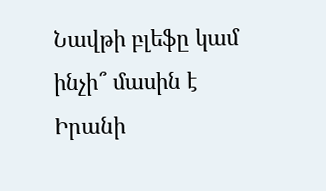Նավթի բլեֆը կամ ինչի՞ մասին է Իրանի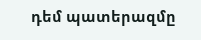դեմ պատերազմը